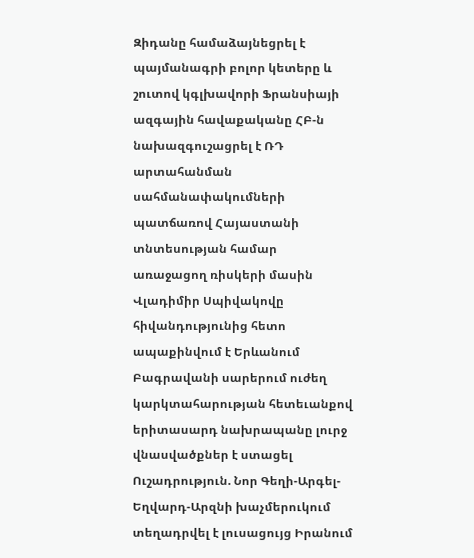Զիդանը համաձայնեցրել է պայմանագրի բոլոր կետերը և շուտով կգլխավորի Ֆրանսիայի ազգային հավաքականը ՀԲ-ն նախազգուշացրել է ՌԴ արտահանման սահմանափակումների պատճառով Հայաստանի տնտեսության համար առաջացող ռիսկերի մասին Վլադիմիր Սպիվակովը հիվանդությունից հետո ապաքինվում է Երևանում Բագրավանի սարերում ուժեղ կարկտահարության հետեւանքով երիտասարդ նախրապանը լուրջ վնասվածքներ է ստացել Ուշադրություն. Նոր Գեղի-Արգել-Եղվարդ-Արզնի խաչմերուկում տեղադրվել է լուսացույց Իրանում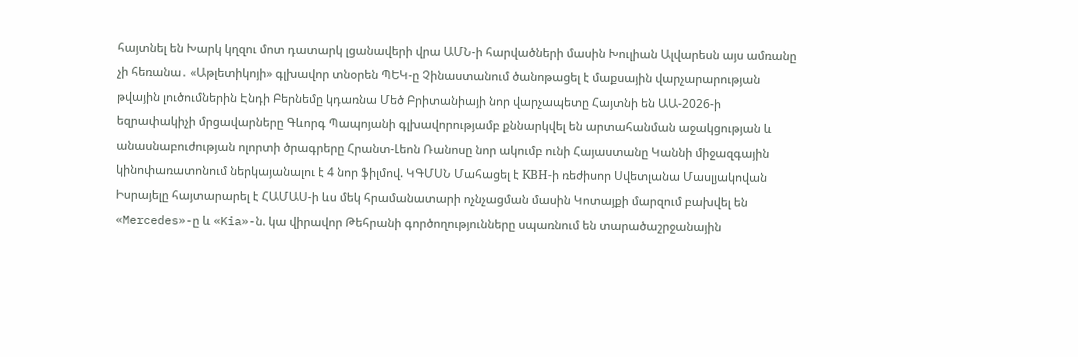հայտնել են Խարկ կղզու մոտ դատարկ լցանավերի վրա ԱՄՆ-ի հարվածների մասին Խուլիան Ալվարեսն այս ամռանը չի հեռանա․ «Աթլետիկոյի» գլխավոր տնօրեն ՊԵԿ-ը Չինաստանում ծանոթացել է մաքսային վարչարարության թվային լուծումներին Էնդի Բերնեմը կդառնա Մեծ Բրիտանիայի նոր վարչապետը Հայտնի են ԱԱ-2026-ի եզրափակիչի մրցավարները Գևորգ Պապոյանի գլխավորությամբ քննարկվել են արտահանման աջակցության և անասնաբուժության ոլորտի ծրագրերը Հրանտ-Լեոն Ռանոսը նոր ակումբ ունի Հայաստանը Կաննի միջազգային կինոփառատոնում ներկայանալու է 4 նոր ֆիլմով. ԿԳՄՍՆ Մահացել է КВН-ի ռեժիսոր Սվետլանա Մասլյակովան Իսրայելը հայտարարել է ՀԱՄԱՍ-ի ևս մեկ հրամանատարի ոչնչացման մասին Կոտայքի մարզում բախվել են «Mercedes»-ը և «Kia»-ն. կա վիրավոր Թեհրանի գործողությունները սպառնում են տարածաշրջանային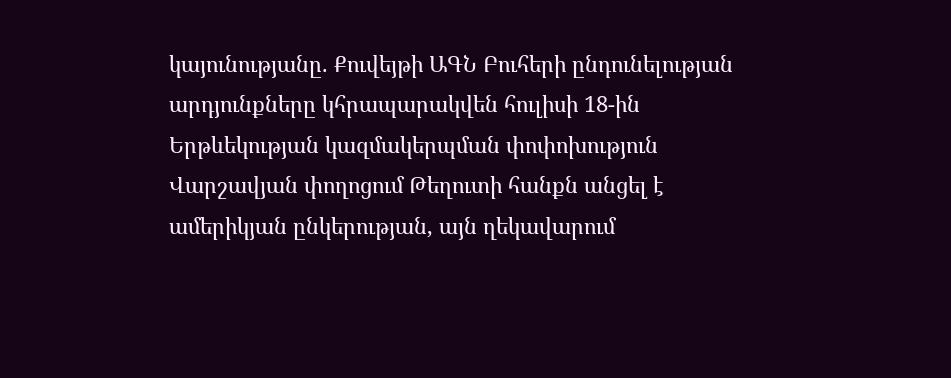կայունությանը. Քուվեյթի ԱԳՆ Բուհերի ընդունելության արդյունքները կհրապարակվեն հուլիսի 18-ին Երթևեկության կազմակերպման փոփոխություն Վարշավյան փողոցում Թեղուտի հանքն անցել է ամերիկյան ընկերության, այն ղեկավարում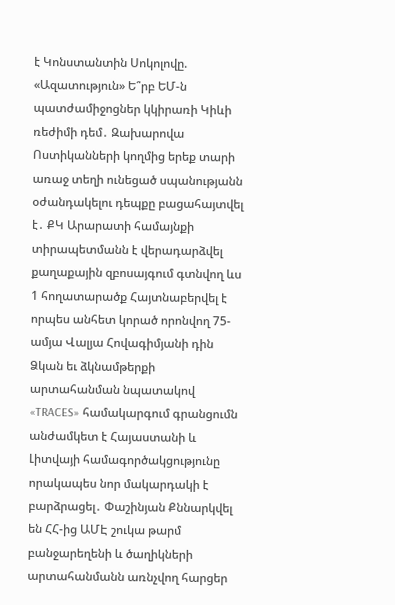է Կոնստանտին Սոկոլովը. «Ազատություն» Ե՞րբ ԵՄ-ն պատժամիջոցներ կկիրառի Կիևի ռեժիմի դեմ․ Զախարովա Ոստիկանների կողմից երեք տարի առաջ տեղի ունեցած սպանությանն օժանդակելու դեպքը բացահայտվել է․ ՔԿ Արարատի համայնքի տիրապետմանն է վերադարձվել քաղաքային զբոսայգում գտնվող ևս 1 հողատարածք Հայտնաբերվել է որպես անհետ կորած որոնվող 75-ամյա Վալյա Հովագիմյանի դին Ձկան եւ ձկնամթերքի արտահանման նպատակով «TRACES» համակարգում գրանցումն անժամկետ է Հայաստանի և Լիտվայի համագործակցությունը որակապես նոր մակարդակի է բարձրացել․ Փաշինյան Քննարկվել են ՀՀ-ից ԱՄԷ շուկա թարմ բանջարեղենի և ծաղիկների արտահանմանն առնչվող հարցեր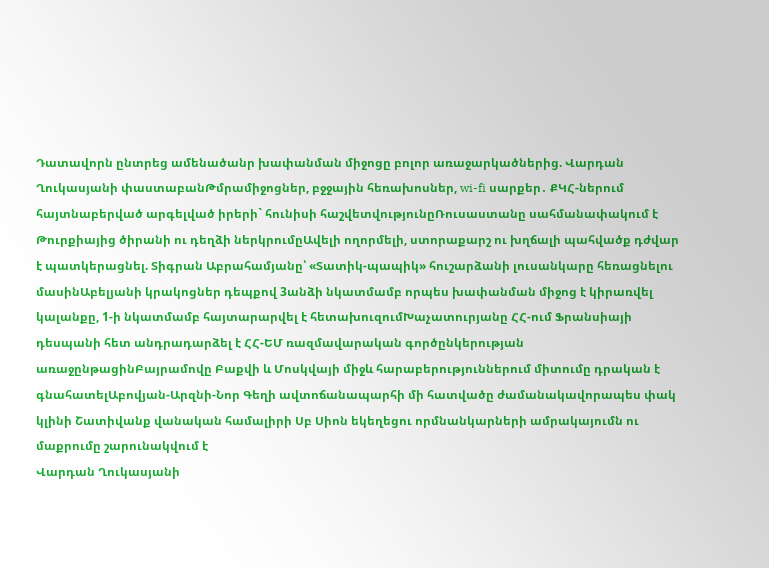Դատավորն ընտրեց ամենածանր խափանման միջոցը բոլոր առաջարկածներից. Վարդան Ղուկասյանի փաստաբանԹմրամիջոցներ, բջջային հեռախոսներ, wi-fi սարքեր․ ՔԿՀ-ներում հայտնաբերված արգելված իրերի` հունիսի հաշվետվությունըՌուսաստանը սահմանափակում է Թուրքիայից ծիրանի ու դեղձի ներկրումըԱվելի ողորմելի, ստորաքարշ ու խղճալի պահվածք դժվար է պատկերացնել. Տիգրան Աբրահամյանը՝ «Տատիկ-պապիկ» հուշարձանի լուսանկարը հեռացնելու մասինԱբելյանի կրակոցներ դեպքով 3անձի նկատմամբ որպես խափանման միջոց է կիրառվել կալանքը, 1-ի նկատմամբ հայտարարվել է հետախուզումԽաչատուրյանը ՀՀ-ում Ֆրանսիայի դեսպանի հետ անդրադարձել է ՀՀ-ԵՄ ռազմավարական գործընկերության առաջընթացինԲայրամովը Բաքվի և Մոսկվայի միջև հարաբերություններում միտումը դրական է գնահատելԱբովյան-Արզնի-Նոր Գեղի ավտոճանապարհի մի հատվածը ժամանակավորապես փակ կլինի Շատիվանք վանական համալիրի Սբ Սիոն եկեղեցու որմնանկարների ամրակայումն ու մաքրումը շարունակվում է
Վարդան Ղուկասյանի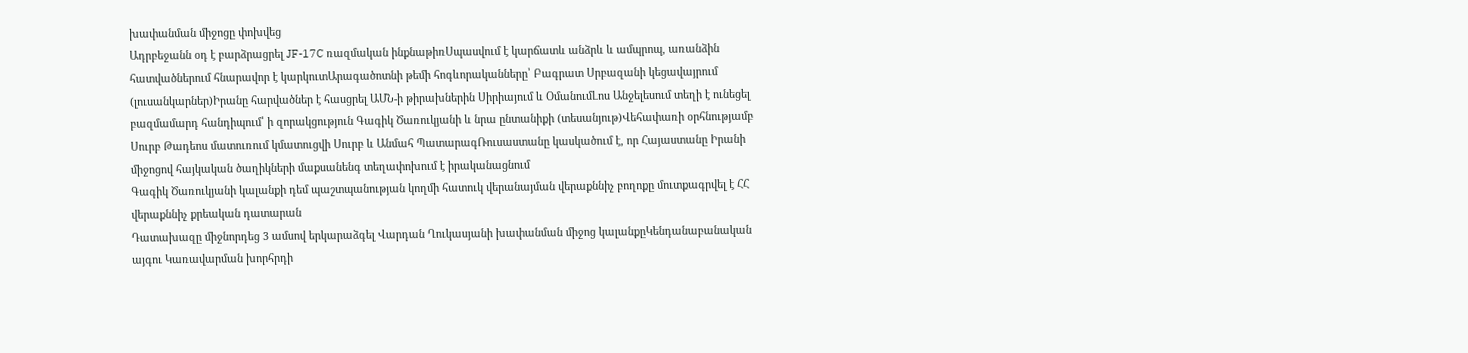խափանման միջոցը փոխվեց
Ադրբեջանն օդ է բարձրացրել JF-17C ռազմական ինքնաթիռՍպասվում է կարճատև անձրև և ամպրոպ, առանձին հատվածներում հնարավոր է կարկուտԱրագածոտնի թեմի հոգևորականները՝ Բագրատ Սրբազանի կեցավայրում (լուսանկարներ)Իրանը հարվածներ է հասցրել ԱՄՆ-ի թիրախներին Սիրիայում և ՕմանումԼոս Անջելեսում տեղի է ունեցել բազմամարդ հանդիպում՝ ի զորակցություն Գագիկ Ծառուկյանի և նրա ընտանիքի (տեսանյութ)Վեհափառի օրհնությամբ Սուրբ Թադեոս մատուռում կմատուցվի Սուրբ և Անմահ ՊատարագՌուսաստանը կասկածում է, որ Հայաստանը Իրանի միջոցով հայկական ծաղիկների մաքսանենգ տեղափոխում է իրականացնում
Գագիկ Ծառուկյանի կալանքի դեմ պաշտպանության կողմի հատուկ վերանայման վերաքննիչ բողոքը մուտքագրվել է ՀՀ վերաքննիչ քրեական դատարան
Դատախազը միջնորդեց 3 ամսով երկարաձգել Վարդան Ղուկասյանի խափանման միջոց կալանքըԿենդանաբանական այգու Կառավարման խորհրդի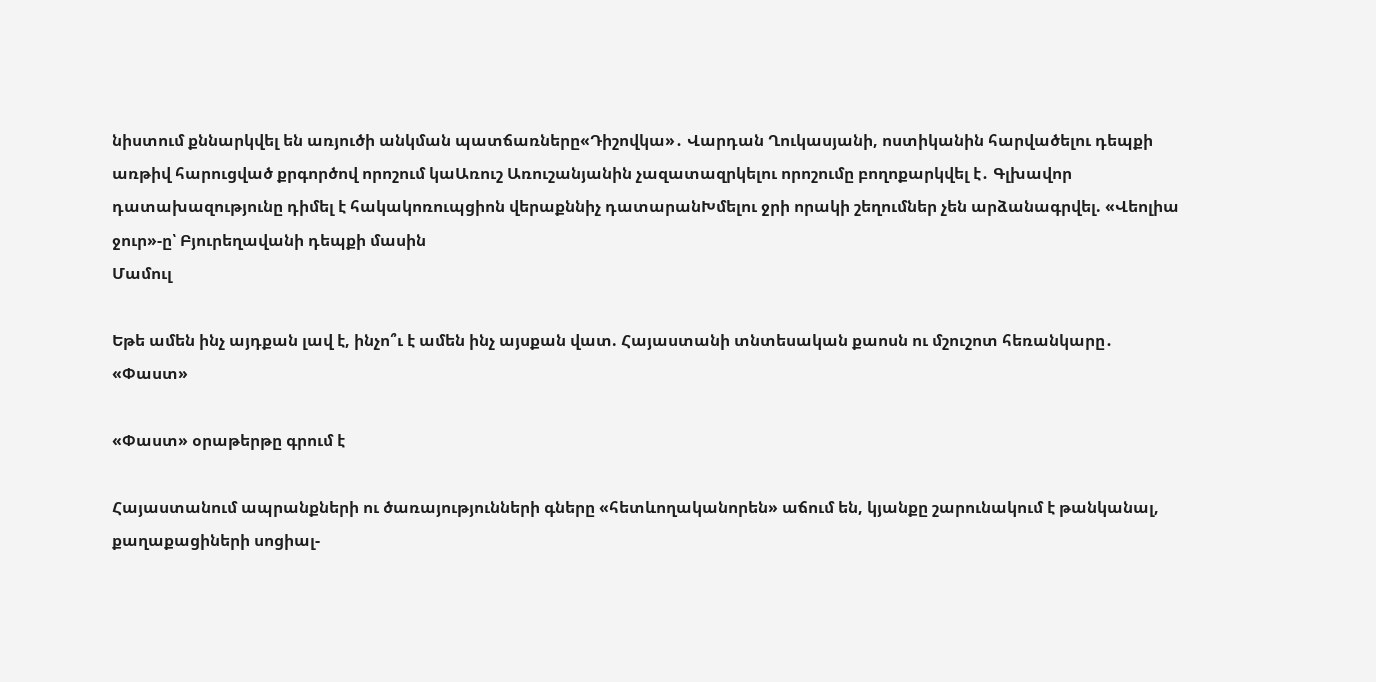նիստում քննարկվել են առյուծի անկման պատճառները«Դիշովկա»․ Վարդան Ղուկասյանի, ոստիկանին հարվածելու դեպքի առթիվ հարուցված քրգործով որոշում կաԱռուշ Առուշանյանին չազատազրկելու որոշումը բողոքարկվել է․ Գլխավոր դատախազությունը դիմել է հակակոռուպցիոն վերաքննիչ դատարանԽմելու ջրի որակի շեղումներ չեն արձանագրվել. «Վեոլիա ջուր»-ը՝ Բյուրեղավանի դեպքի մասին
Մամուլ

Եթե ամեն ինչ այդքան լավ է, ինչո՞ւ է ամեն ինչ այսքան վատ. Հայաստանի տնտեսական քաոսն ու մշուշոտ հեռանկարը․ «Փաստ»

«Փաստ» օրաթերթը գրում է

Հայաստանում ապրանքների ու ծառայությունների գները «հետևողականորեն» աճում են, կյանքը շարունակում է թանկանալ, քաղաքացիների սոցիալ-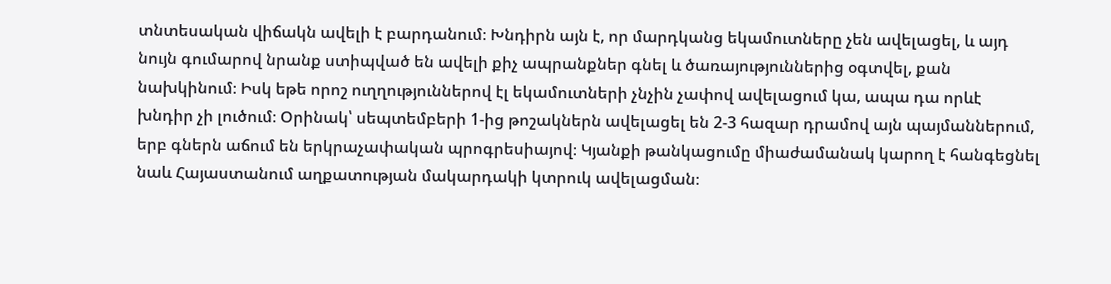տնտեսական վիճակն ավելի է բարդանում։ Խնդիրն այն է, որ մարդկանց եկամուտները չեն ավելացել, և այդ նույն գումարով նրանք ստիպված են ավելի քիչ ապրանքներ գնել և ծառայություններից օգտվել, քան նախկինում։ Իսկ եթե որոշ ուղղություններով էլ եկամուտների չնչին չափով ավելացում կա, ապա դա որևէ խնդիր չի լուծում։ Օրինակ՝ սեպտեմբերի 1-ից թոշակներն ավելացել են 2-3 հազար դրամով այն պայմաններում, երբ գներն աճում են երկրաչափական պրոգրեսիայով։ Կյանքի թանկացումը միաժամանակ կարող է հանգեցնել նաև Հայաստանում աղքատության մակարդակի կտրուկ ավելացման։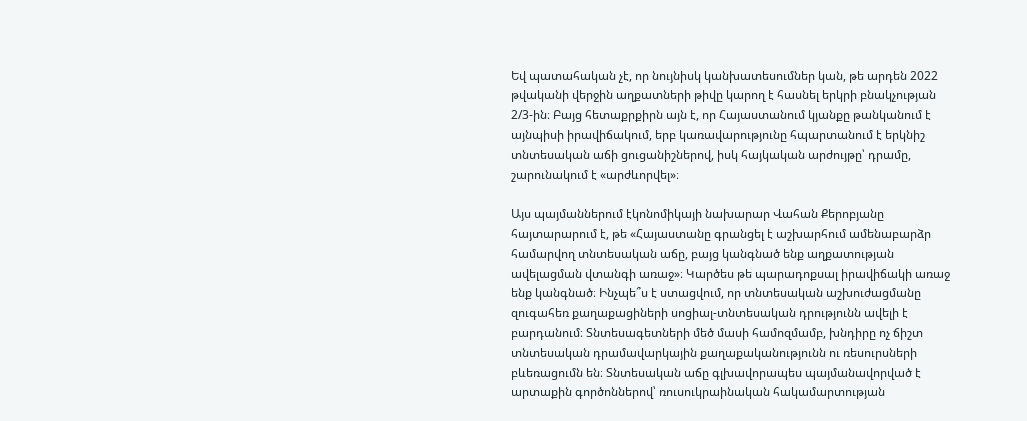Եվ պատահական չէ, որ նույնիսկ կանխատեսումներ կան, թե արդեն 2022 թվականի վերջին աղքատների թիվը կարող է հասնել երկրի բնակչության 2/3-ին։ Բայց հետաքրքիրն այն է, որ Հայաստանում կյանքը թանկանում է այնպիսի իրավիճակում, երբ կառավարությունը հպարտանում է երկնիշ տնտեսական աճի ցուցանիշներով, իսկ հայկական արժույթը՝ դրամը, շարունակում է «արժևորվել»։

Այս պայմաններում էկոնոմիկայի նախարար Վահան Քերոբյանը հայտարարում է, թե «Հայաստանը գրանցել է աշխարհում ամենաբարձր համարվող տնտեսական աճը, բայց կանգնած ենք աղքատության ավելացման վտանգի առաջ»։ Կարծես թե պարադոքսալ իրավիճակի առաջ ենք կանգնած։ Ինչպե՞ս է ստացվում, որ տնտեսական աշխուժացմանը զուգահեռ քաղաքացիների սոցիալ-տնտեսական դրությունն ավելի է բարդանում։ Տնտեսագետների մեծ մասի համոզմամբ, խնդիրը ոչ ճիշտ տնտեսական դրամավարկային քաղաքականությունն ու ռեսուրսների բևեռացումն են։ Տնտեսական աճը գլխավորապես պայմանավորված է արտաքին գործոններով՝ ռուսուկրաինական հակամարտության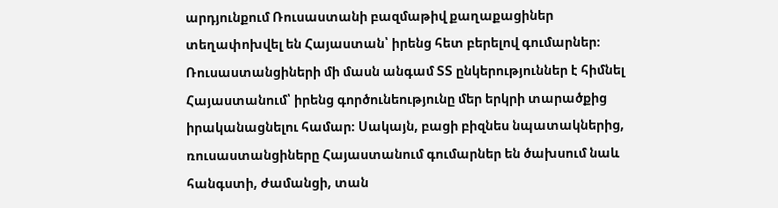արդյունքում Ռուսաստանի բազմաթիվ քաղաքացիներ տեղափոխվել են Հայաստան՝ իրենց հետ բերելով գումարներ։ Ռուսաստանցիների մի մասն անգամ ՏՏ ընկերություններ է հիմնել Հայաստանում՝ իրենց գործունեությունը մեր երկրի տարածքից իրականացնելու համար։ Սակայն, բացի բիզնես նպատակներից, ռուսաստանցիները Հայաստանում գումարներ են ծախսում նաև հանգստի, ժամանցի, տան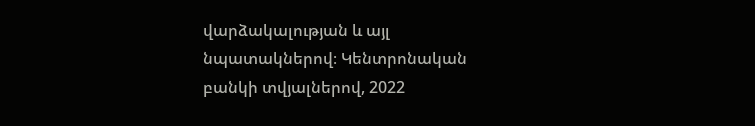վարձակալության և այլ նպատակներով։ Կենտրոնական բանկի տվյալներով, 2022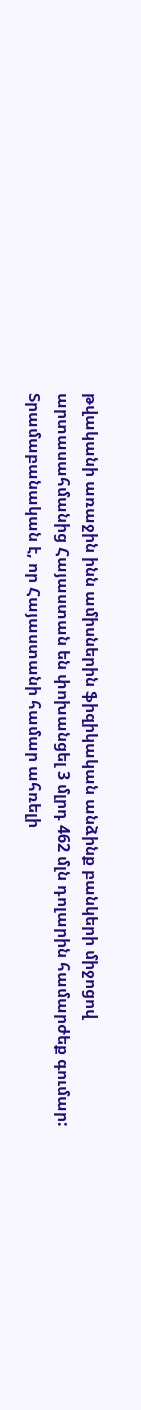թվականի առաջին ինն ամիսներին ֆիզիկական անձինք բանկերի միջոցով արտասահմանից Հայաստան են փոխանցել 3 մլրդ 462 մլն դոլարին համարժեք գումար: Տրամաբանական է, որ Հայաստանի համար ահռելի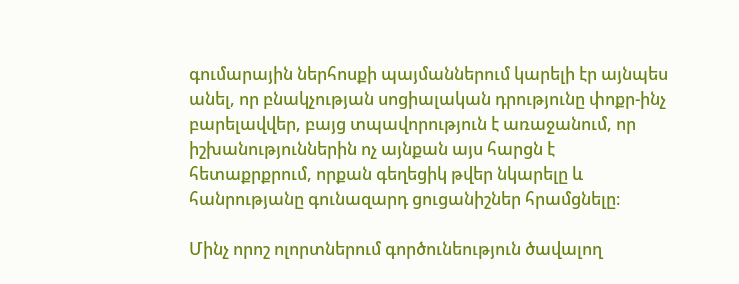գումարային ներհոսքի պայմաններում կարելի էր այնպես անել, որ բնակչության սոցիալական դրությունը փոքր-ինչ բարելավվեր, բայց տպավորություն է առաջանում, որ իշխանություններին ոչ այնքան այս հարցն է հետաքրքրում, որքան գեղեցիկ թվեր նկարելը և հանրությանը գունազարդ ցուցանիշներ հրամցնելը։

Մինչ որոշ ոլորտներում գործունեություն ծավալող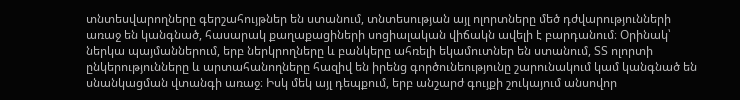տնտեսվարողները գերշահույթներ են ստանում, տնտեսության այլ ոլորտները մեծ դժվարությունների առաջ են կանգնած, հասարակ քաղաքացիների սոցիալական վիճակն ավելի է բարդանում։ Օրինակ՝ ներկա պայմաններում, երբ ներկրողները և բանկերը ահռելի եկամուտներ են ստանում, ՏՏ ոլորտի ընկերությունները և արտահանողները հազիվ են իրենց գործունեությունը շարունակում կամ կանգնած են սնանկացման վտանգի առաջ։ Իսկ մեկ այլ դեպքում, երբ անշարժ գույքի շուկայում անսովոր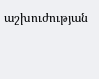աշխուժության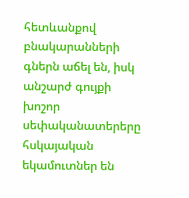հետևանքով բնակարանների գներն աճել են, իսկ անշարժ գույքի խոշոր սեփականատերերը հսկայական եկամուտներ են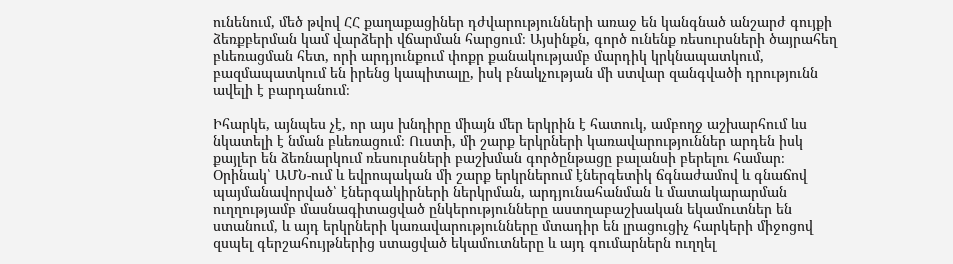ունենում, մեծ թվով ՀՀ քաղաքացիներ դժվարությունների առաջ են կանգնած անշարժ գույքի ձեռքբերման կամ վարձերի վճարման հարցում։ Այսինքն, գործ ունենք ռեսուրսների ծայրահեղ բևեռացման հետ, որի արդյունքում փոքր քանակությամբ մարդիկ կրկնապատկում, բազմապատկում են իրենց կապիտալը, իսկ բնակչության մի ստվար զանգվածի դրությունն ավելի է բարդանում։

Իհարկե, այնպես չէ, որ այս խնդիրը միայն մեր երկրին է հատուկ, ամբողջ աշխարհում ևս նկատելի է նման բևեռացում։ Ուստի, մի շարք երկրների կառավարություններ արդեն իսկ քայլեր են ձեռնարկում ռեսուրսների բաշխման գործընթացը բալանսի բերելու համար։ Օրինակ՝ ԱՄՆ-ում և եվրոպական մի շարք երկրներում էներգետիկ ճգնաժամով և գնաճով պայմանավորված՝ էներգակիրների ներկրման, արդյունահանման և մատակարարման ուղղությամբ մասնագիտացված ընկերությունները աստղաբաշխական եկամուտներ են ստանում, և այդ երկրների կառավարությունները մտադիր են լրացուցիչ հարկերի միջոցով զսպել գերշահույթներից ստացված եկամուտները և այդ գումարներն ուղղել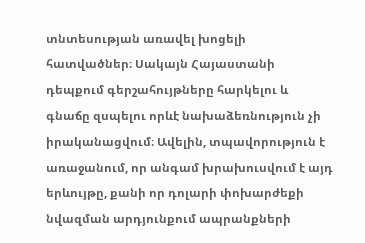տնտեսության առավել խոցելի հատվածներ։ Սակայն Հայաստանի դեպքում գերշահույթները հարկելու և գնաճը զսպելու որևէ նախաձեռնություն չի իրականացվում։ Ավելին, տպավորություն է առաջանում, որ անգամ խրախուսվում է այդ երևույթը, քանի որ դոլարի փոխարժեքի նվազման արդյունքում ապրանքների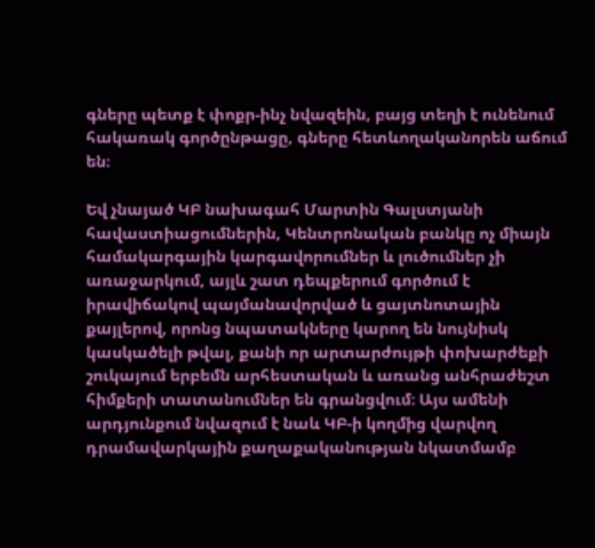գները պետք է փոքր-ինչ նվազեին, բայց տեղի է ունենում հակառակ գործընթացը, գները հետևողականորեն աճում են։

Եվ չնայած ԿԲ նախագահ Մարտին Գալստյանի հավաստիացումներին, Կենտրոնական բանկը ոչ միայն համակարգային կարգավորումներ և լուծումներ չի առաջարկում, այլև շատ դեպքերում գործում է իրավիճակով պայմանավորված և ցայտնոտային քայլերով, որոնց նպատակները կարող են նույնիսկ կասկածելի թվալ, քանի որ արտարժույթի փոխարժեքի շուկայում երբեմն արհեստական և առանց անհրաժեշտ հիմքերի տատանումներ են գրանցվում։ Այս ամենի արդյունքում նվազում է նաև ԿԲ-ի կողմից վարվող դրամավարկային քաղաքականության նկատմամբ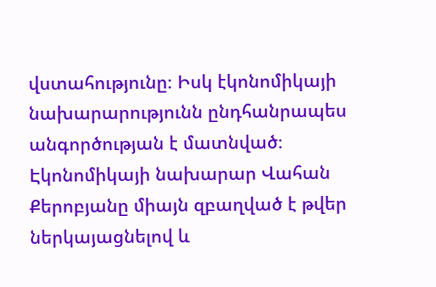վստահությունը։ Իսկ էկոնոմիկայի նախարարությունն ընդհանրապես անգործության է մատնված։ Էկոնոմիկայի նախարար Վահան Քերոբյանը միայն զբաղված է թվեր ներկայացնելով և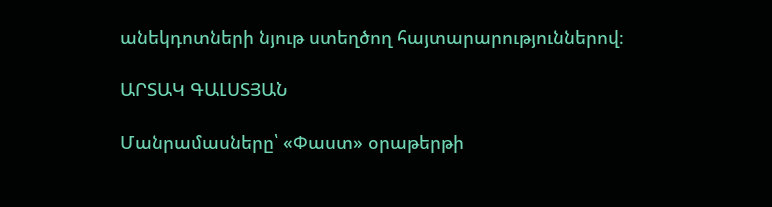անեկդոտների նյութ ստեղծող հայտարարություններով։

ԱՐՏԱԿ ԳԱԼՍՏՅԱՆ

Մանրամասները՝ «Փաստ» օրաթերթի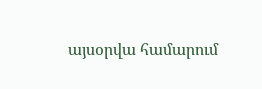այսօրվա համարում